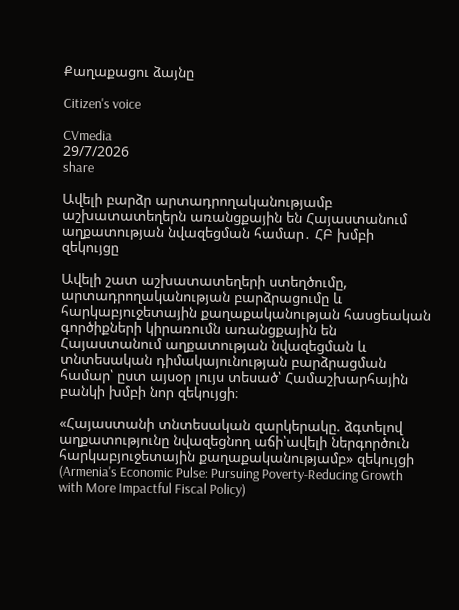Քաղաքացու ձայնը

Citizen's voice

CVmedia
29/7/2026
share

Ավելի բարձր արտադրողականությամբ աշխատատեղերն առանցքային են Հայաստանում աղքատության նվազեցման համար․ ՀԲ խմբի զեկույցը

Ավելի շատ աշխատատեղերի ստեղծումը, արտադրողականության բարձրացումը և հարկաբյուջետային քաղաքականության հասցեական գործիքների կիրառումն առանցքային են Հայաստանում աղքատության նվազեցման և տնտեսական դիմակայունության բարձրացման համար՝ ըստ այսօր լույս տեսած՝ Համաշխարհային բանկի խմբի նոր զեկույցի։

«Հայաստանի տնտեսական զարկերակը. ձգտելով աղքատությունը նվազեցնող աճի՝ավելի ներգործուն հարկաբյուջետային քաղաքականությամբ» զեկույցի (Armenia's Economic Pulse: Pursuing Poverty-Reducing Growth with More Impactful Fiscal Policy)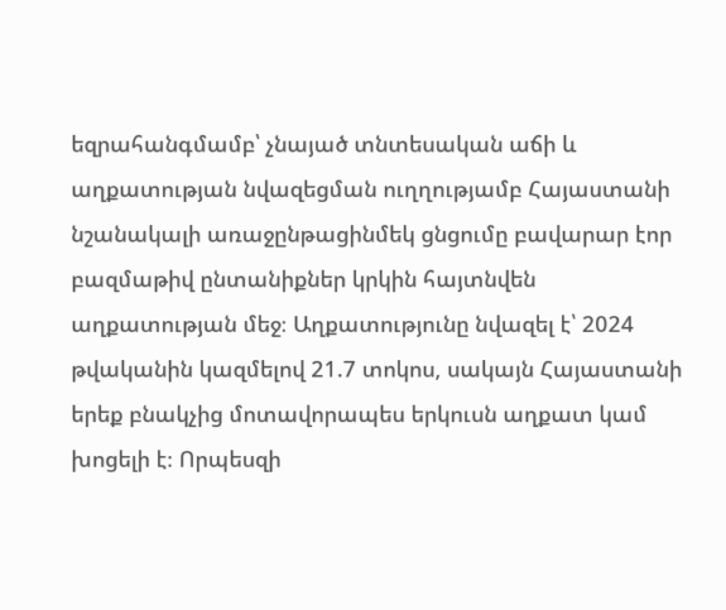եզրահանգմամբ՝ չնայած տնտեսական աճի և աղքատության նվազեցման ուղղությամբ Հայաստանի նշանակալի առաջընթացինմեկ ցնցումը բավարար էոր բազմաթիվ ընտանիքներ կրկին հայտնվեն աղքատության մեջ։ Աղքատությունը նվազել է՝ 2024 թվականին կազմելով 21.7 տոկոս, սակայն Հայաստանի երեք բնակչից մոտավորապես երկուսն աղքատ կամ խոցելի է։ Որպեսզի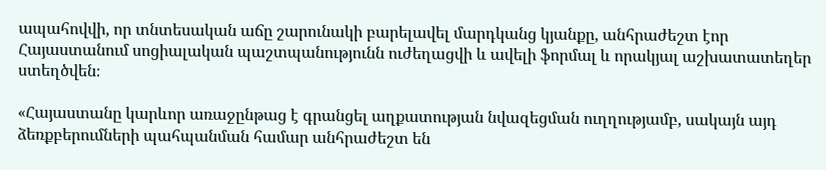ապահովվի, որ տնտեսական աճը շարունակի բարելավել մարդկանց կյանքը, անհրաժեշտ էոր Հայաստանում սոցիալական պաշտպանությունն ուժեղացվի և ավելի ֆորմալ և որակյալ աշխատատեղեր ստեղծվեն։

«Հայաստանը կարևոր առաջընթաց է գրանցել աղքատության նվազեցման ուղղությամբ, սակայն այդ ձեռքբերումների պահպանման համար անհրաժեշտ են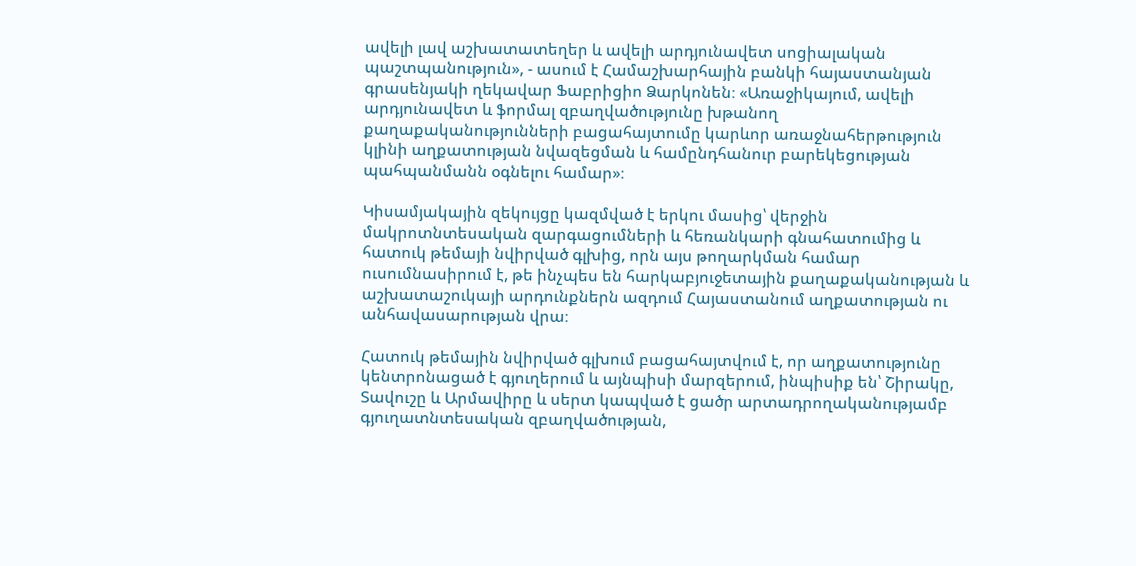ավելի լավ աշխատատեղեր և ավելի արդյունավետ սոցիալական պաշտպանություն», - ասում է Համաշխարհային բանկի հայաստանյան գրասենյակի ղեկավար Ֆաբրիցիո Ձարկոնեն։ «Առաջիկայում, ավելի արդյունավետ և ֆորմալ զբաղվածությունը խթանող քաղաքականությունների բացահայտումը կարևոր առաջնահերթություն կլինի աղքատության նվազեցման և համընդհանուր բարեկեցության պահպանմանն օգնելու համար»։

Կիսամյակային զեկույցը կազմված է երկու մասից՝ վերջին մակրոտնտեսական զարգացումների և հեռանկարի գնահատումից և հատուկ թեմայի նվիրված գլխից, որն այս թողարկման համար ուսումնասիրում է, թե ինչպես են հարկաբյուջետային քաղաքականության և աշխատաշուկայի արդունքներն ազդում Հայաստանում աղքատության ու անհավասարության վրա։

Հատուկ թեմային նվիրված գլխում բացահայտվում է, որ աղքատությունը կենտրոնացած է գյուղերում և այնպիսի մարզերում, ինպիսիք են՝ Շիրակը, Տավուշը և Արմավիրը և սերտ կապված է ցածր արտադրողականությամբ գյուղատնտեսական զբաղվածության,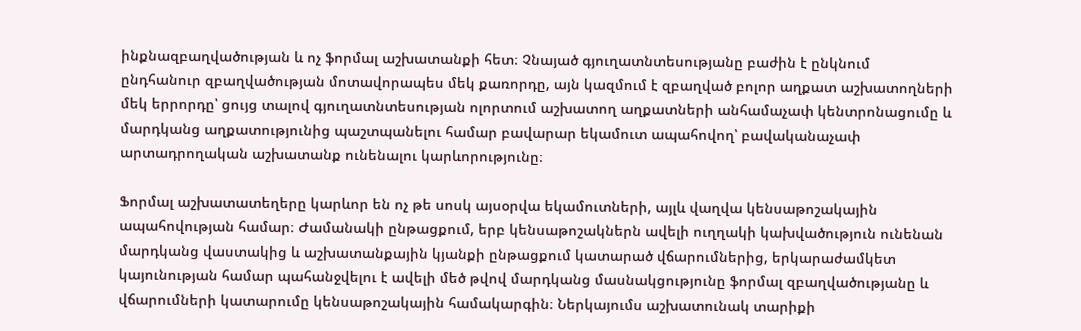ինքնազբաղվածության և ոչ ֆորմալ աշխատանքի հետ։ Չնայած գյուղատնտեսությանը բաժին է ընկնում ընդհանուր զբաղվածության մոտավորապես մեկ քառորդը, այն կազմում է զբաղված բոլոր աղքատ աշխատողների մեկ երրորդը՝ ցույց տալով գյուղատնտեսության ոլորտում աշխատող աղքատների անհամաչափ կենտրոնացումը և մարդկանց աղքատությունից պաշտպանելու համար բավարար եկամուտ ապահովող՝ բավականաչափ արտադրողական աշխատանք ունենալու կարևորությունը։

Ֆորմալ աշխատատեղերը կարևոր են ոչ թե սոսկ այսօրվա եկամուտների, այլև վաղվա կենսաթոշակային ապահովության համար։ Ժամանակի ընթացքում, երբ կենսաթոշակներն ավելի ուղղակի կախվածություն ունենան մարդկանց վաստակից և աշխատանքային կյանքի ընթացքում կատարած վճարումներից, երկարաժամկետ կայունության համար պահանջվելու է ավելի մեծ թվով մարդկանց մասնակցությունը ֆորմալ զբաղվածությանը և վճարումների կատարումը կենսաթոշակային համակարգին։ Ներկայումս աշխատունակ տարիքի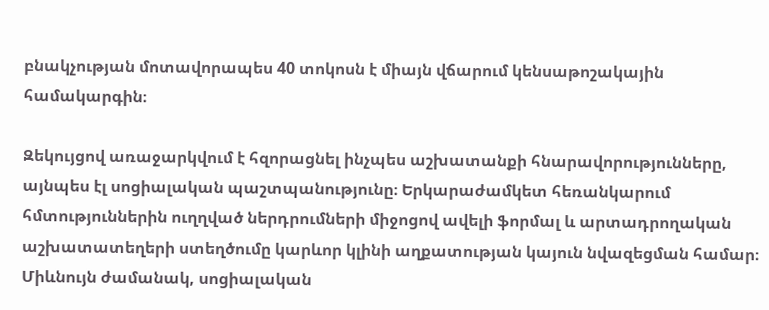բնակչության մոտավորապես 40 տոկոսն է միայն վճարում կենսաթոշակային համակարգին։

Զեկույցով առաջարկվում է հզորացնել ինչպես աշխատանքի հնարավորությունները, այնպես էլ սոցիալական պաշտպանությունը։ Երկարաժամկետ հեռանկարում հմտություններին ուղղված ներդրումների միջոցով ավելի ֆորմալ և արտադրողական աշխատատեղերի ստեղծումը կարևոր կլինի աղքատության կայուն նվազեցման համար։ Միևնույն ժամանակ, սոցիալական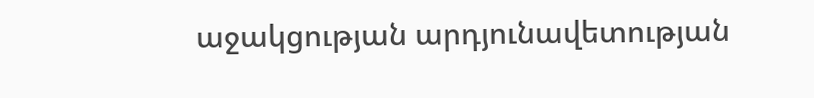աջակցության արդյունավետության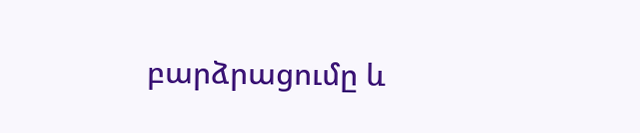բարձրացումը և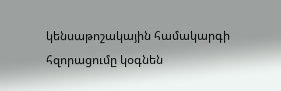կենսաթոշակային համակարգի հզորացումը կօգնեն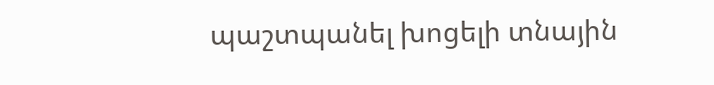պաշտպանել խոցելի տնային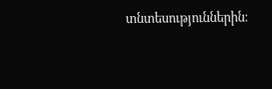տնտեսություններին։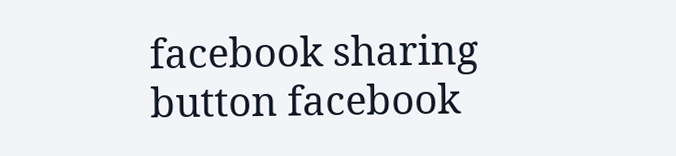facebook sharing button facebook